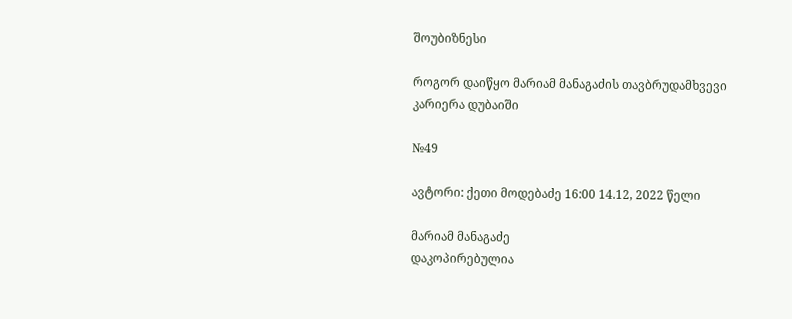შოუბიზნესი

როგორ დაიწყო მარიამ მანაგაძის თავბრუდამხვევი კარიერა დუბაიში

№49

ავტორი: ქეთი მოდებაძე 16:00 14.12, 2022 წელი

მარიამ მანაგაძე
დაკოპირებულია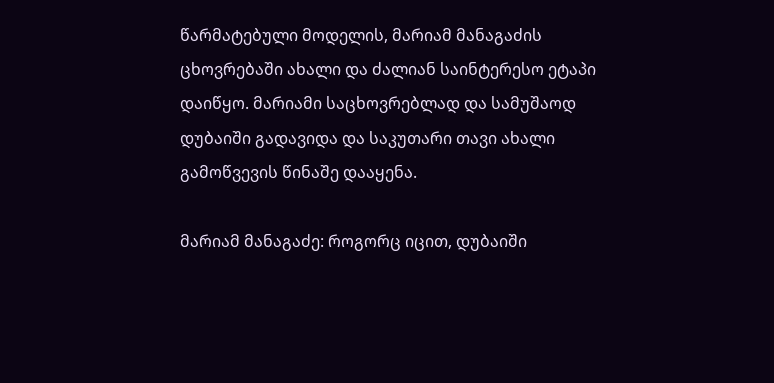წარმატებული მოდელის, მარიამ მანაგაძის ცხოვრებაში ახალი და ძალიან საინტერესო ეტაპი დაიწყო. მარიამი საცხოვრებლად და სამუშაოდ დუბაიში გადავიდა და საკუთარი თავი ახალი გამოწვევის წინაშე დააყენა.

მარიამ მანაგაძე: როგორც იცით, დუბაიში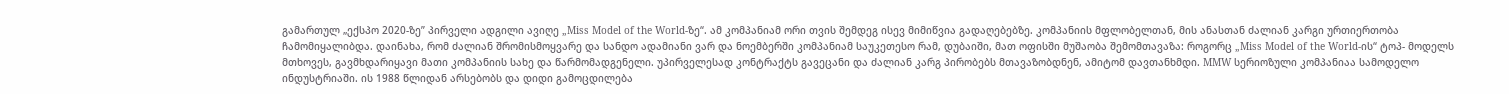გამართულ „ექსპო 2020-ზე” პირველი ადგილი ავიღე „Miss Model of the World-ზე“. ამ კომპანიამ ორი თვის შემდეგ ისევ მიმიწვია გადაღებებზე. კომპანიის მფლობელთან, მის ანასთან ძალიან კარგი ურთიერთობა ჩამომიყალიბდა. დაინახა, რომ ძალიან შრომისმოყვარე და სანდო ადამიანი ვარ და ნოემბერში კომპანიამ საუკეთესო რამ, დუბაიში, მათ ოფისში მუშაობა შემომთავაზა: როგორც „Miss Model of the World-ის“ ტოპ- მოდელს მთხოვეს, გავმხდარიყავი მათი კომპანიის სახე და წარმომადგენელი. უპირველესად კონტრაქტს გავეცანი და ძალიან კარგ პირობებს მთავაზობდნენ, ამიტომ დავთანხმდი. MMW სერიოზული კომპანიაა სამოდელო ინდუსტრიაში. ის 1988 წლიდან არსებობს და დიდი გამოცდილება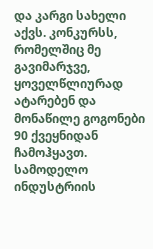და კარგი სახელი აქვს. კონკურსს, რომელშიც მე გავიმარჯვე, ყოველწლიურად ატარებენ და მონაწილე გოგონები 90 ქვეყნიდან ჩამოჰყავთ. სამოდელო ინდუსტრიის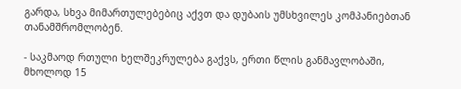გარდა, სხვა მიმართულებებიც აქვთ და დუბაის უმსხვილეს კომპანიებთან თანამშრომლობენ.

- საკმაოდ რთული ხელშეკრულება გაქვს, ერთი წლის განმავლობაში, მხოლოდ 15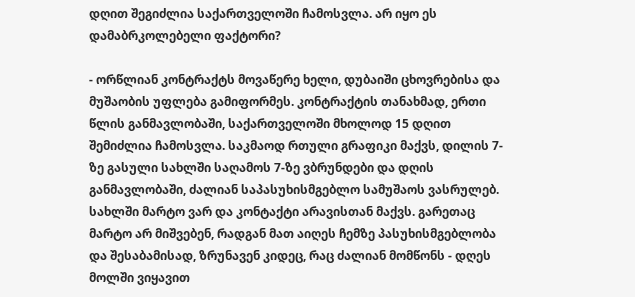დღით შეგიძლია საქართველოში ჩამოსვლა. არ იყო ეს დამაბრკოლებელი ფაქტორი?

- ორწლიან კონტრაქტს მოვაწერე ხელი, დუბაიში ცხოვრებისა და მუშაობის უფლება გამიფორმეს. კონტრაქტის თანახმად, ერთი წლის განმავლობაში, საქართველოში მხოლოდ 15 დღით შემიძლია ჩამოსვლა. საკმაოდ რთული გრაფიკი მაქვს, დილის 7-ზე გასული სახლში საღამოს 7-ზე ვბრუნდები და დღის განმავლობაში, ძალიან საპასუხისმგებლო სამუშაოს ვასრულებ. სახლში მარტო ვარ და კონტაქტი არავისთან მაქვს. გარეთაც მარტო არ მიშვებენ, რადგან მათ აიღეს ჩემზე პასუხისმგებლობა და შესაბამისად, ზრუნავენ კიდეც, რაც ძალიან მომწონს - დღეს მოლში ვიყავით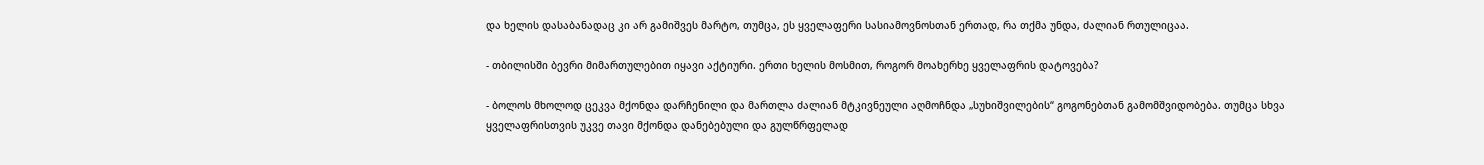და ხელის დასაბანადაც კი არ გამიშვეს მარტო, თუმცა, ეს ყველაფერი სასიამოვნოსთან ერთად, რა თქმა უნდა, ძალიან რთულიცაა.

- თბილისში ბევრი მიმართულებით იყავი აქტიური. ერთი ხელის მოსმით, როგორ მოახერხე ყველაფრის დატოვება?

- ბოლოს მხოლოდ ცეკვა მქონდა დარჩენილი და მართლა ძალიან მტკივნეული აღმოჩნდა „სუხიშვილების“ გოგონებთან გამომშვიდობება. თუმცა სხვა ყველაფრისთვის უკვე თავი მქონდა დანებებული და გულწრფელად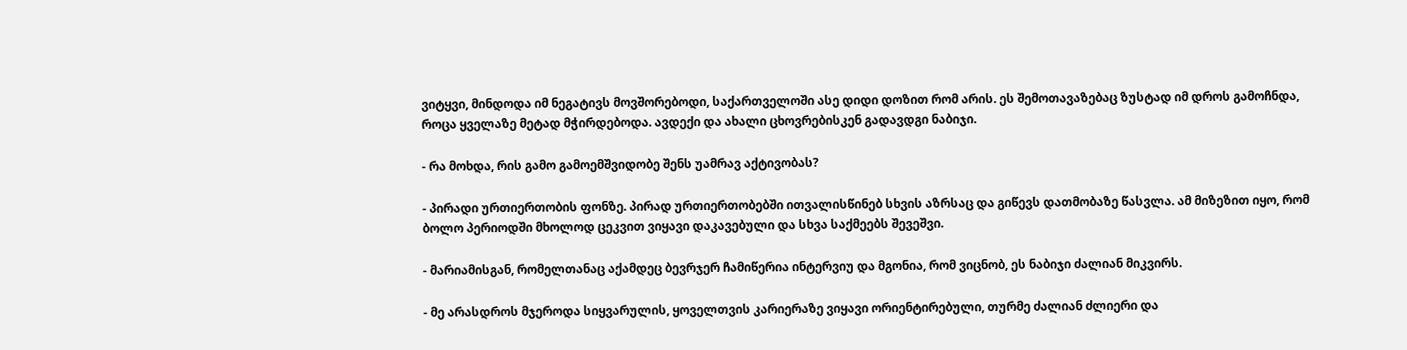ვიტყვი, მინდოდა იმ ნეგატივს მოვშორებოდი, საქართველოში ასე დიდი დოზით რომ არის. ეს შემოთავაზებაც ზუსტად იმ დროს გამოჩნდა, როცა ყველაზე მეტად მჭირდებოდა. ავდექი და ახალი ცხოვრებისკენ გადავდგი ნაბიჯი.

- რა მოხდა, რის გამო გამოემშვიდობე შენს უამრავ აქტივობას?

- პირადი ურთიერთობის ფონზე. პირად ურთიერთობებში ითვალისწინებ სხვის აზრსაც და გიწევს დათმობაზე წასვლა. ამ მიზეზით იყო, რომ ბოლო პერიოდში მხოლოდ ცეკვით ვიყავი დაკავებული და სხვა საქმეებს შევეშვი.

- მარიამისგან, რომელთანაც აქამდეც ბევრჯერ ჩამიწერია ინტერვიუ და მგონია, რომ ვიცნობ, ეს ნაბიჯი ძალიან მიკვირს.

- მე არასდროს მჯეროდა სიყვარულის, ყოველთვის კარიერაზე ვიყავი ორიენტირებული, თურმე ძალიან ძლიერი და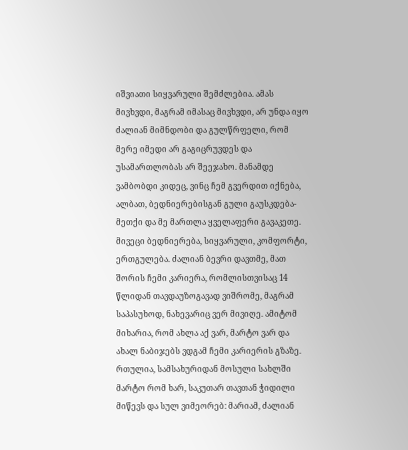იშვიათი სიყვარული შემძლებია. ამას მივხვდი, მაგრამ იმასაც მივხვდი, არ უნდა იყო ძალიან მიმნდობი და გულწრფელი, რომ მერე იმედი არ გაგიცრუვდეს და უსამართლობას არ შეეჯახო. მანამდე ვამბობდი კიდეც, ვინც ჩემ გვერდით იქნება, ალბათ, ბედნიერებისგან გული გაუსკდება- მეთქი და მე მართლა ყველაფერი გავაკეთე. მივეცი ბედნიერება, სიყვარული, კომფორტი, ერთგულება. ძალიან ბევრი დავთმე, მათ შორის ჩემი კარიერა, რომლისთვისაც 14 წლიდან თავდაუზოგავად ვიშრომე, მაგრამ საპასუხოდ, ნახევარიც ვერ მივიღე. ამიტომ მიხარია, რომ ახლა აქ ვარ, მარტო ვარ და ახალ ნაბიჯებს ვდგამ ჩემი კარიერის გზაზე. რთულია, სამსახურიდან მოსული სახლში მარტო რომ ხარ, საკუთარ თავთან ჭიდილი მიწევს და სულ ვიმეორებ: მარიამ, ძალიან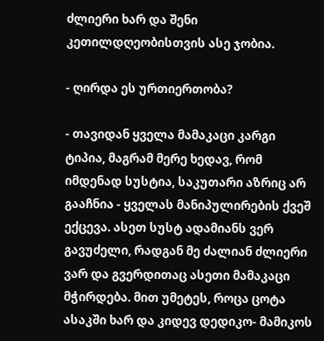ძლიერი ხარ და შენი კეთილდღეობისთვის ასე ჯობია.

- ღირდა ეს ურთიერთობა?

- თავიდან ყველა მამაკაცი კარგი ტიპია, მაგრამ მერე ხედავ, რომ იმდენად სუსტია, საკუთარი აზრიც არ გააჩნია - ყველას მანიპულირების ქვეშ ექცევა. ასეთ სუსტ ადამიანს ვერ გავუძელი, რადგან მე ძალიან ძლიერი ვარ და გვერდითაც ასეთი მამაკაცი მჭირდება. მით უმეტეს, როცა ცოტა ასაკში ხარ და კიდევ დედიკო- მამიკოს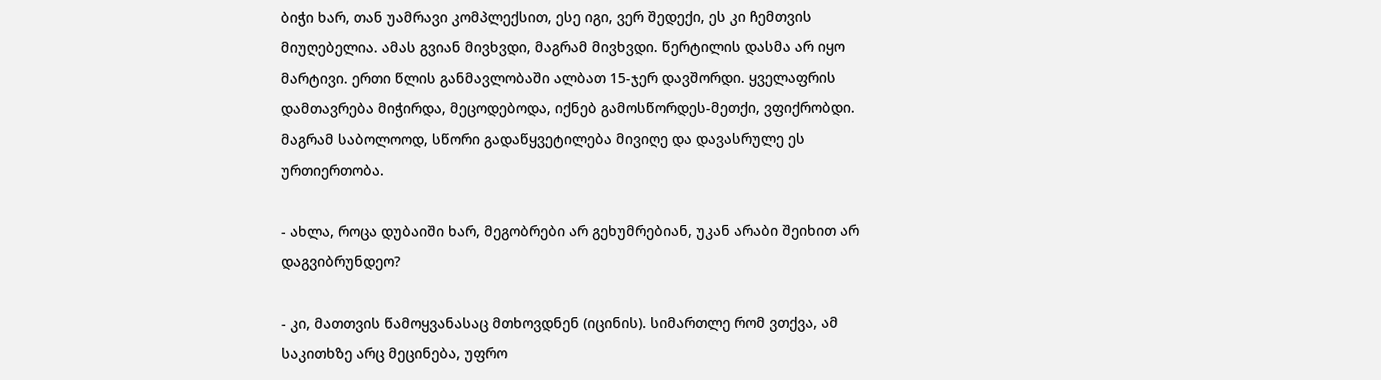ბიჭი ხარ, თან უამრავი კომპლექსით, ესე იგი, ვერ შედექი, ეს კი ჩემთვის მიუღებელია. ამას გვიან მივხვდი, მაგრამ მივხვდი. წერტილის დასმა არ იყო მარტივი. ერთი წლის განმავლობაში ალბათ 15-ჯერ დავშორდი. ყველაფრის დამთავრება მიჭირდა, მეცოდებოდა, იქნებ გამოსწორდეს-მეთქი, ვფიქრობდი. მაგრამ საბოლოოდ, სწორი გადაწყვეტილება მივიღე და დავასრულე ეს ურთიერთობა.

- ახლა, როცა დუბაიში ხარ, მეგობრები არ გეხუმრებიან, უკან არაბი შეიხით არ დაგვიბრუნდეო?

- კი, მათთვის წამოყვანასაც მთხოვდნენ (იცინის). სიმართლე რომ ვთქვა, ამ საკითხზე არც მეცინება, უფრო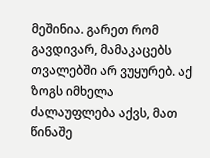მეშინია. გარეთ რომ გავდივარ, მამაკაცებს თვალებში არ ვუყურებ. აქ ზოგს იმხელა ძალაუფლება აქვს, მათ წინაშე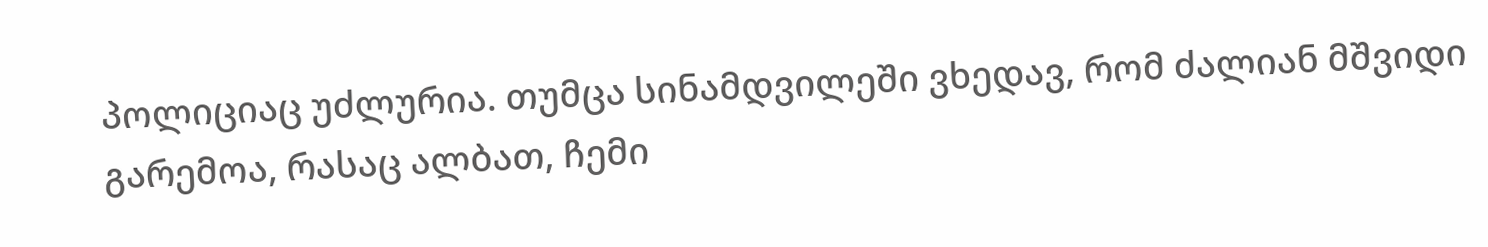პოლიციაც უძლურია. თუმცა სინამდვილეში ვხედავ, რომ ძალიან მშვიდი გარემოა, რასაც ალბათ, ჩემი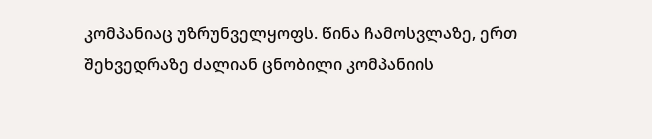კომპანიაც უზრუნველყოფს. წინა ჩამოსვლაზე, ერთ შეხვედრაზე ძალიან ცნობილი კომპანიის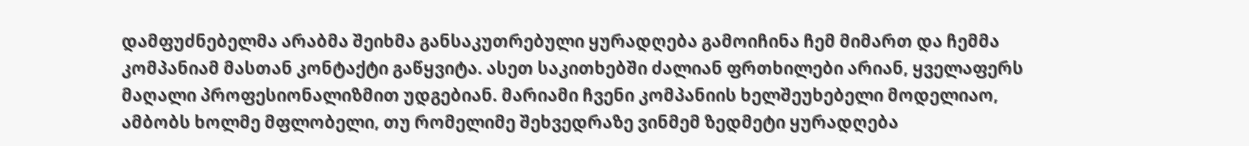დამფუძნებელმა არაბმა შეიხმა განსაკუთრებული ყურადღება გამოიჩინა ჩემ მიმართ და ჩემმა კომპანიამ მასთან კონტაქტი გაწყვიტა. ასეთ საკითხებში ძალიან ფრთხილები არიან, ყველაფერს მაღალი პროფესიონალიზმით უდგებიან. მარიამი ჩვენი კომპანიის ხელშეუხებელი მოდელიაო, ამბობს ხოლმე მფლობელი, თუ რომელიმე შეხვედრაზე ვინმემ ზედმეტი ყურადღება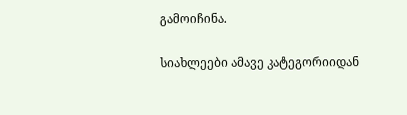გამოიჩინა.

სიახლეები ამავე კატეგორიიდან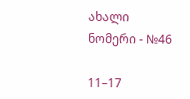ახალი ნომერი - №46

11–17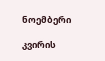ნოემბერი

კვირის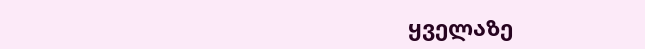ყველაზე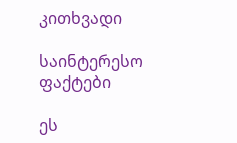კითხვადი

საინტერესო ფაქტები

ეს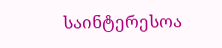საინტერესოა